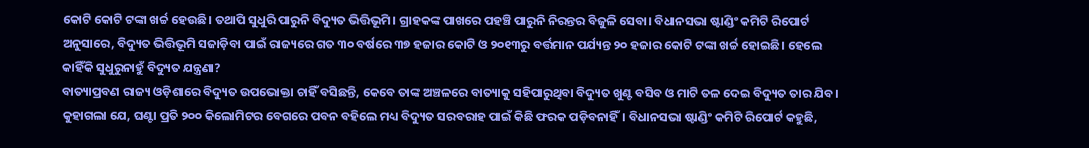କୋଟି କୋଟି ଟଙ୍କା ଖର୍ଚ୍ଚ ହେଉଛି। ତଥାପି ସୁଧୁରି ପାରୁନି ବିଦ୍ୟୁତ ଭିତ୍ତିଭୂମି। ଗ୍ରାହକଙ୍କ ପାଖରେ ପହଞ୍ଚି ପାରୁନି ନିରନ୍ତର ବିଜୁଳି ସେବା। ବିଧାନସଭା ଷ୍ଟାଣ୍ଡିଂ କମିଟି ରିପୋର୍ଟ ଅନୁସାରେ, ବିଦ୍ୟୁତ ଭିତ୍ତିଭୂମି ସଜାଡ଼ିବା ପାଇଁ ରାଜ୍ୟରେ ଗତ ୩୦ ବର୍ଷରେ ୩୭ ହଜାର କୋଟି ଓ ୨୦୧୩ରୁ ବର୍ତ୍ତମାନ ପର୍ଯ୍ୟନ୍ତ ୨୦ ହଜାର କୋଟି ଟଙ୍କା ଖର୍ଚ୍ଚ ହୋଇଛି। ହେଲେ କାହିଁକି ସୁଧୁରୁନାହୁଁ ବିଦ୍ୟୁତ ଯନ୍ତ୍ରଣା?
ବାତ୍ୟାପ୍ରବଣ ରାଜ୍ୟ ଓଡ଼ିଶାରେ ବିଦ୍ୟୁତ ଉପଭୋକ୍ତା ଚାହିଁ ବସିଛନ୍ତି, କେବେ ତାଙ୍କ ଅଞ୍ଚଳରେ ବାତ୍ୟାକୁ ସହିପାରୁଥିବା ବିଦ୍ୟୁତ ଖୁଣ୍ଟ ବସିବ ଓ ମାଟି ତଳ ଦେଇ ବିଦ୍ୟୁତ ତାର ଯିବ। କୁହାଗଲା ଯେ, ଘଣ୍ଟା ପ୍ରତି ୨୦୦ କିଲୋମିଟର ବେଗରେ ପବନ ବହିଲେ ମଧ୍ୟ ବିଦ୍ୟୁତ ସରବରାହ ପାଇଁ କିଛି ଫରକ ପଡ଼ିବନାହିଁ। ବିଧାନସଭା ଷ୍ଟାଣ୍ଡିଂ କମିଟି ରିପୋର୍ଟ କହୁଛି,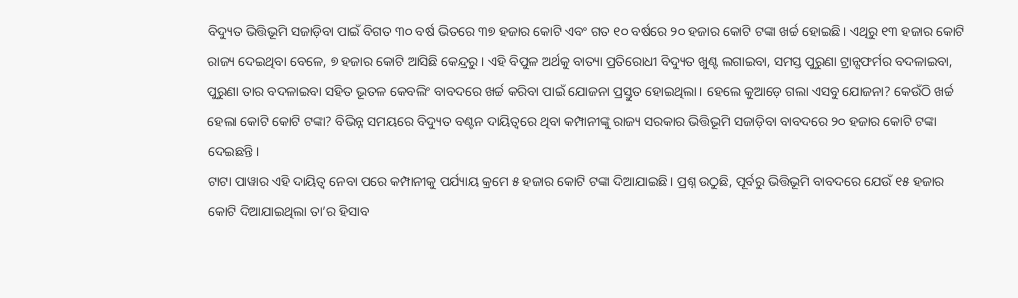ବିଦ୍ୟୁତ ଭିତ୍ତିଭୂମି ସଜାଡ଼ିବା ପାଇଁ ବିଗତ ୩୦ ବର୍ଷ ଭିତରେ ୩୭ ହଜାର କୋଟି ଏବଂ ଗତ ୧୦ ବର୍ଷରେ ୨୦ ହଜାର କୋଟି ଟଙ୍କା ଖର୍ଚ୍ଚ ହୋଇଛି। ଏଥିରୁ ୧୩ ହଜାର କୋଟି ରାଜ୍ୟ ଦେଇଥିବା ବେଳେ, ୭ ହଜାର କୋଟି ଆସିଛି କେନ୍ଦ୍ରରୁ। ଏହି ବିପୁଳ ଅର୍ଥକୁ ବାତ୍ୟା ପ୍ରତିରୋଧୀ ବିଦ୍ୟୁତ ଖୁଣ୍ଟ ଲଗାଇବା, ସମସ୍ତ ପୁରୁଣା ଟ୍ରାନ୍ସଫର୍ମର ବଦଳାଇବା, ପୁରୁଣା ତାର ବଦଳାଇବା ସହିତ ଭୂତଳ କେବଲିଂ ବାବଦରେ ଖର୍ଚ୍ଚ କରିବା ପାଇଁ ଯୋଜନା ପ୍ରସ୍ତୁତ ହୋଇଥିଲା। ହେଲେ କୁଆଡ଼େ ଗଲା ଏସବୁ ଯୋଜନା? କେଉଁଠି ଖର୍ଚ୍ଚ ହେଲା କୋଟି କୋଟି ଟଙ୍କା? ବିଭିନ୍ନ ସମୟରେ ବିଦ୍ୟୁତ ବଣ୍ଟନ ଦାୟିତ୍ୱରେ ଥିବା କମ୍ପାନୀଙ୍କୁ ରାଜ୍ୟ ସରକାର ଭିତ୍ତିଭୂମି ସଜାଡ଼ିବା ବାବଦରେ ୨୦ ହଜାର କୋଟି ଟଙ୍କା ଦେଇଛନ୍ତି।
ଟାଟା ପାୱାର ଏହି ଦାୟିତ୍ୱ ନେବା ପରେ କମ୍ପାନୀକୁ ପର୍ଯ୍ୟାୟ କ୍ରମେ ୫ ହଜାର କୋଟି ଟଙ୍କା ଦିଆଯାଇଛି। ପ୍ରଶ୍ନ ଉଠୁଛି, ପୂର୍ବରୁ ଭିତ୍ତିଭୂମି ବାବଦରେ ଯେଉଁ ୧୫ ହଜାର କୋଟି ଦିଆଯାଇଥିଲା ତା’ର ହିସାବ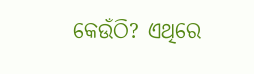କେଉଁଠି? ଏଥିରେ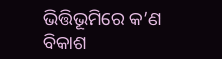ଭିତ୍ତିଭୂମିରେ କ’ଣ ବିକାଶ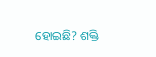ହୋଇଛି? ଶକ୍ତି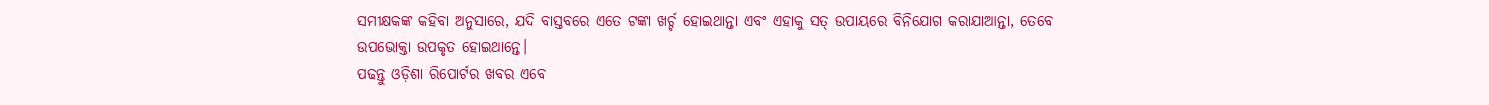ସମୀକ୍ଷକଙ୍କ କହିବା ଅନୁସାରେ, ଯଦି ବାସ୍ତବରେ ଏତେ ଟଙ୍କା ଖର୍ଚ୍ଚ ହୋଇଥାନ୍ତା ଏବଂ ଏହାକୁ ସତ୍ ଉପାୟରେ ବିନିଯୋଗ କରାଯାଆନ୍ତା, ତେବେ ଉପଭୋକ୍ତା ଉପକୃତ ହୋଇଥାନ୍ତେ।
ପଢନ୍ତୁ ଓଡ଼ିଶା ରିପୋର୍ଟର ଖବର ଏବେ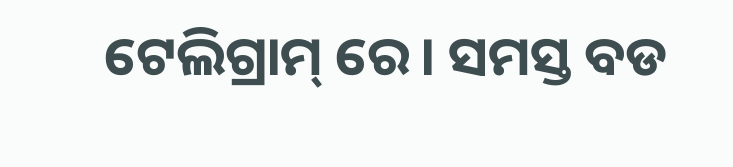ଟେଲିଗ୍ରାମ୍ ରେ। ସମସ୍ତ ବଡ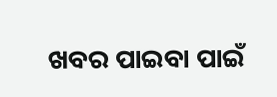ଖବର ପାଇବା ପାଇଁ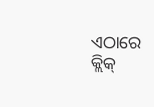ଏଠାରେ କ୍ଲିକ୍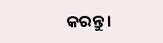କରନ୍ତୁ।